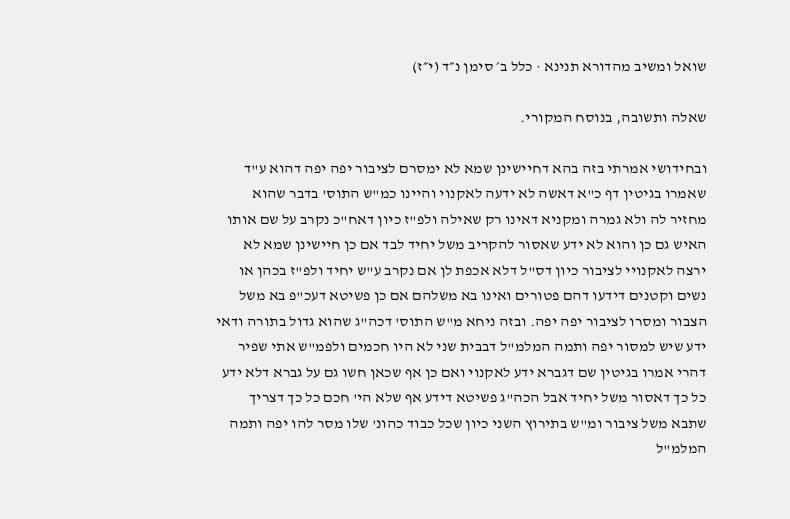שואל ומשיב מהדורא תנינא · כלל ב׳ סימן נ״ד (י״ז)

שאלה ותשובה, בנוסח המקורי.

ובחידושי אמרתי בזה בהא דחיישינן שמא לא ימסרם לציבור יפה יפה דהוא ע"ד שאמרו בגיטין דף כ"א דאשה לא ידעה לאקנוי והיינו כמ"ש התוס' בדבר שהוא מחזיר לה ולא גמרה ומקניא דאינו רק שאילה ולפ"ז כיון דאח"כ נקרב על שם אותו האיש גם כן והוא לא ידע שאסור להקריב משל יחיד לבד אם כן חיישינן שמא לא ירצה לאקנויי לציבור כיון דס"ל דלא אכפת לן אם נקרב ע"ש יחיד ולפ"ז בכהן או נשים וקטנים דידעו דהם פטורים ואינו בא משלהם אם כן פשיטא דעכ"פ בא משל הצבור ומסרו לציבור יפה יפה. ובזה ניחא מ"ש התוס' דכה"ג שהוא גדול בתורה ודאי ידע שיש למסור יפה ותמה המלמ"ל דבבית שני לא היו חכמים ולפמ"ש אתי שפיר דהרי אמרו בגיטין שם דגברא ידע לאקנוי ואם כן אף שכאן חשו גם על גברא דלא ידע כל כך דאסור משל יחיד אבל הכה"ג פשיטא דידע אף שלא הי' חכם כל כך דצריך שתבא משל ציבור ומ"ש בתירוץ השני כיון שכל כבוד כהונ' שלו מסר להו יפה ותמה המלמ"ל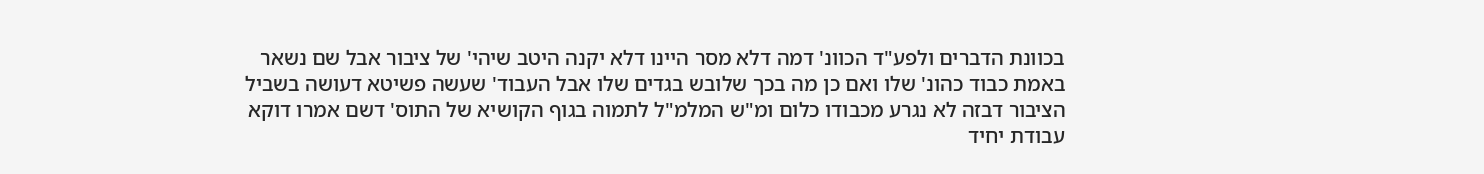בכוונת הדברים ולפע"ד הכוונ' דמה דלא מסר היינו דלא יקנה היטב שיהי' של ציבור אבל שם נשאר באמת כבוד כהונ' שלו ואם כן מה בכך שלובש בגדים שלו אבל העבוד' שעשה פשיטא דעושה בשביל הציבור דבזה לא נגרע מכבודו כלום ומ"ש המלמ"ל לתמוה בגוף הקושיא של התוס' דשם אמרו דוקא עבודת יחיד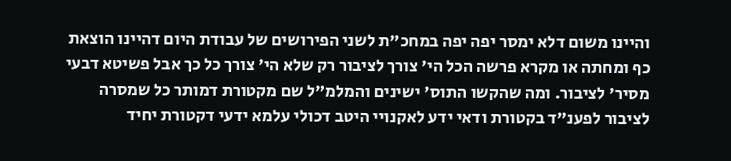והיינו משום דלא ימסר יפה יפה במחכ"ת לשני הפירושים של עבודת היום דהיינו הוצאת כף ומחתה או מקרא פרשה הכל הי' צורך לציבור רק שלא הי' צורך כל כך אבל פשיטא דבעי מסיר' לציבור. ומה שהקשו התוס' ישינים והמלמ"ל שם מקטורת דמותר כל שמסרה לציבור לפענ"ד בקטורת ודאי ידע לאקנויי היטב דכולי עלמא ידעי דקטורת יחיד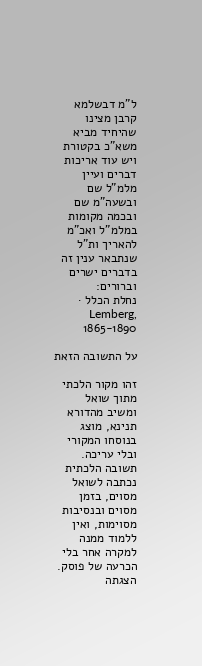ל"מ דבשלמא קרבן מצינו שהיחיד מביא משא"כ בקטורת ויש עוד אריכות דברים ועיין מלמ"ל שם ובשעה"מ שם ובכמה מקומות במלמ"ל ואכ"מ להאריך ות"ל שנתבאר ענין זה בדברים ישרים וברורים:
נחלת הכלל · Lemberg, 1865-1890

על התשובה הזאת

זהו מקור הלכתי מתוך שואל ומשיב מהדורא תנינא, מוצג בנוסחו המקורי ובלי עריכה. תשובה הלכתית נכתבה לשואל מסוים, בזמן מסוים ובנסיבות מסוימות, ואין ללמוד ממנה למקרה אחר בלי הכרעה של פוסק. הצגתה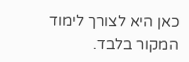כאן היא לצורך לימוד המקור בלבד.